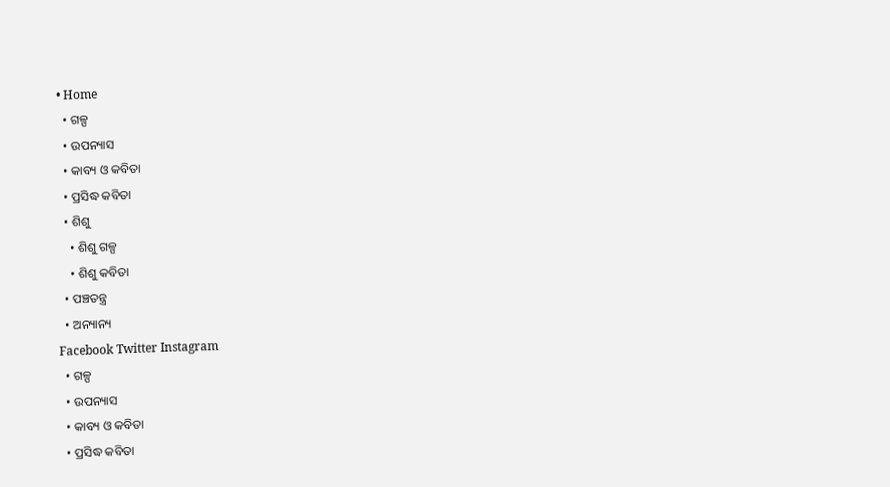• Home
  • ଗଳ୍ପ
  • ଉପନ୍ୟାସ
  • କାବ୍ୟ ଓ କବିତା
  • ପ୍ରସିଦ୍ଧ କବିତା
  • ଶିଶୁ
    • ଶିଶୁ ଗଳ୍ପ
    • ଶିଶୁ କବିତା
  • ପଞ୍ଚତନ୍ତ୍ର
  • ଅନ୍ୟାନ୍ୟ
Facebook Twitter Instagram
  • ଗଳ୍ପ
  • ଉପନ୍ୟାସ
  • କାବ୍ୟ ଓ କବିତା
  • ପ୍ରସିଦ୍ଧ କବିତା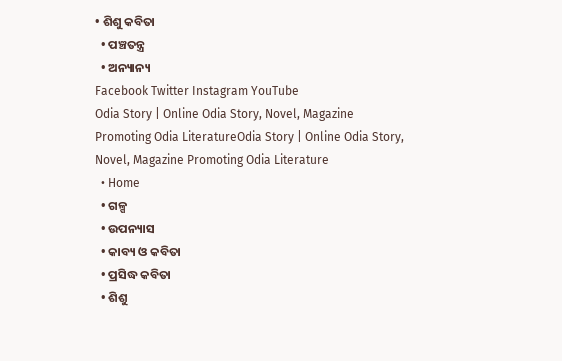• ଶିଶୁ କବିତା
  • ପଞ୍ଚତନ୍ତ୍ର
  • ଅନ୍ୟାନ୍ୟ
Facebook Twitter Instagram YouTube
Odia Story | Online Odia Story, Novel, Magazine Promoting Odia LiteratureOdia Story | Online Odia Story, Novel, Magazine Promoting Odia Literature
  • Home
  • ଗଳ୍ପ
  • ଉପନ୍ୟାସ
  • କାବ୍ୟ ଓ କବିତା
  • ପ୍ରସିଦ୍ଧ କବିତା
  • ଶିଶୁ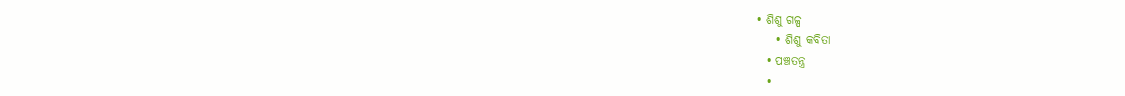• ଶିଶୁ ଗଳ୍ପ
    • ଶିଶୁ କବିତା
  • ପଞ୍ଚତନ୍ତ୍ର
  •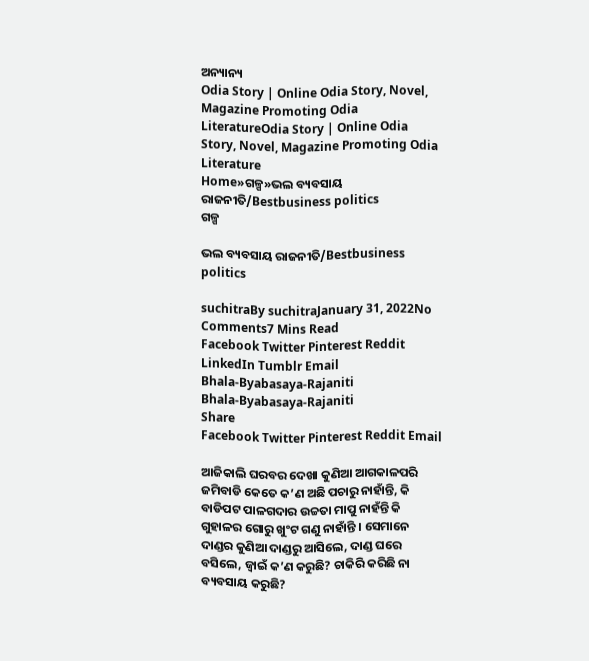ଅନ୍ୟାନ୍ୟ
Odia Story | Online Odia Story, Novel, Magazine Promoting Odia LiteratureOdia Story | Online Odia Story, Novel, Magazine Promoting Odia Literature
Home»ଗଳ୍ପ»ଭଲ ବ୍ୟବସାୟ ରାଜନୀତି/Bestbusiness politics
ଗଳ୍ପ

ଭଲ ବ୍ୟବସାୟ ରାଜନୀତି/Bestbusiness politics

suchitraBy suchitraJanuary 31, 2022No Comments7 Mins Read
Facebook Twitter Pinterest Reddit LinkedIn Tumblr Email
Bhala-Byabasaya-Rajaniti
Bhala-Byabasaya-Rajaniti
Share
Facebook Twitter Pinterest Reddit Email

ଆଜିକାଲି ଘରବର ଦେଖା କୁଣିଆ ଆଗକାଳପରି ଜମିବାଡି କେତେ କ’ଣ ଅଛି ପଚାରୁ ନାହାଁନ୍ତି, କି ବାଡିପଟ ପାଳଗଦାର ଉଚ୍ଚତା ମାପୁ ନାହଁନ୍ତି କି ଗୁହାଳର ଗୋରୁ ଖୁଂଟ ଗଣୁ ନାହାଁନ୍ତି । ସେମାନେ ଦାଣ୍ଡର କୁଣିଆ ଦାଣ୍ଡରୁ ଆସିଲେ, ଦାଣ୍ଡ ଘରେ ବସିଲେ, ଜ୍ୱାଇଁ କ’ଣ କରୁଛି? ଚାକିରି କରିଛି ନା ବ୍ୟବସାୟ କରୁଛି?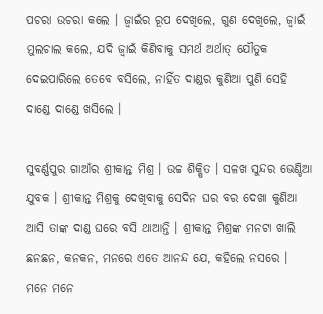ପଚରା ଉଚରା କଲେ । ଜ୍ୱାଇଁର ରୂପ ଦେଖିଲେ, ଗୁଣ ଦେଖିଲେ, ଜ୍ୱାଇଁ ମୁଲଚାଲ କଲେ, ଯଦି ଜ୍ୱାଇଁ କିଣିବାକୁ ସମର୍ଥ ଅର୍ଥାତ୍ ଯୌତୁକ ଦେଇପାରିଲେ ତେବେ ବସିଲେ, ନାହିଁତ ଦାଣ୍ଡର କୁଣିଆ ପୁଣି ସେହି ଦାଣ୍ଡେ ଦାଣ୍ଡେ ଖସିଲେ ।

ସୁବର୍ଣ୍ଣପୁର ଗାଆଁର ଶ୍ରୀକାନ୍ତ ମିଶ୍ର । ଉଚ୍ଚ ଶିକ୍ଷିତ । ସଳଖ ସୁନ୍ଦର ଭେଣ୍ଡିଆ ଯୁବକ । ଶ୍ରୀକାନ୍ତ ମିଶ୍ରକୁ ଦେଖିବାକୁ ସେଦିନ ଘର ବର ଦେଖା କୁଣିଆ ଆସି ତାଙ୍କ ଦାଣ୍ଡ ଘରେ ବସି ଥାଆନ୍ତି । ଶ୍ରୀକାନ୍ତ ମିଶ୍ରଙ୍କ ମନଟା ଖାଲି ଛନଛନ, କନକନ, ମନରେ ଏତେ ଆନନ୍ଦ ଯେ, କହିଲେ ନସରେ । ମନେ ମନେ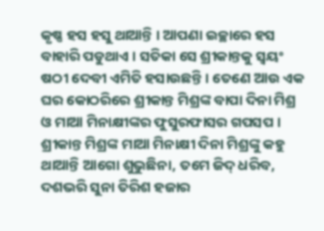କୃଷ୍ଣ ହସ ହସୁ ଥାଆନ୍ତି । ଆପଣା ଇଚ୍ଛାରେ ହସ ବାହାରି ପଡୁଥାଏ । ସତିକା ସେ ଶ୍ରୀକାନ୍ତକୁ ସ୍ୱୟଂ ଷଠୀ ଦେବୀ ଏମିତି ହସାଉଛନ୍ତି । ତେଣେ ଆଉ ଏକ ଘର କୋଠରିରେ ଶ୍ରୀକାନ୍ତ ମିଶ୍ରଙ୍କ ବାପା ଦିନା ମିଶ୍ର ଓ ମାଆ ମିନାକ୍ଷୀଙ୍କର ଫୁସୁରଫାସର ଗପସପ । ଶ୍ରୀକାନ୍ତ ମିଶ୍ରଙ୍କ ମାଆ ମିନାକ୍ଷୀ ଦିନା ମିଶ୍ରଙ୍କୁ କହୁ ଥାଆନ୍ତି ଆଗୋ ଶୁଭୁଛିନା, ତମେ ଜିଦ୍ ଧରିବ, ଦଶଭରି ସୁନା ତିରିଶ ହଜାର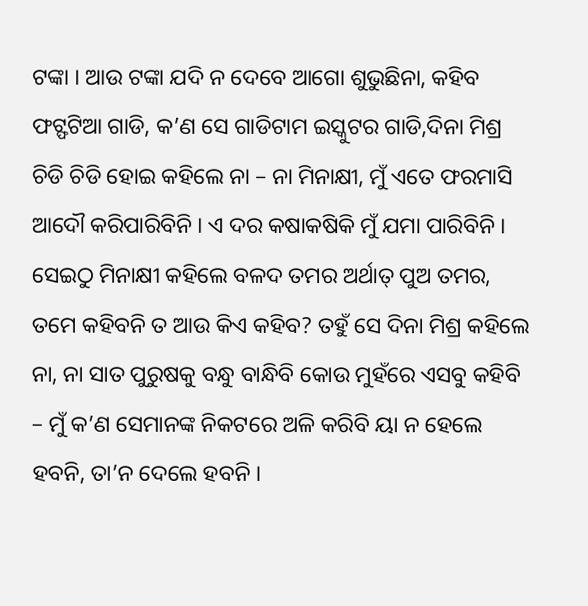ଟଙ୍କା । ଆଉ ଟଙ୍କା ଯଦି ନ ଦେବେ ଆଗୋ ଶୁଭୁଛିନା, କହିବ ଫଟ୍ଫଟିଆ ଗାଡି, କ’ଣ ସେ ଗାଡିଟାମ ଇସ୍କୁଟର ଗାଡି,ଦିନା ମିଶ୍ର ଚିଡି ଚିଡି ହୋଇ କହିଲେ ନା – ନା ମିନାକ୍ଷୀ, ମୁଁ ଏତେ ଫରମାସି ଆଦୌ କରିପାରିବିନି । ଏ ଦର କଷାକଷିକି ମୁଁ ଯମା ପାରିବିନି । ସେଇଠୁ ମିନାକ୍ଷୀ କହିଲେ ବଳଦ ତମର ଅର୍ଥାତ୍ ପୁଅ ତମର, ତମେ କହିବନି ତ ଆଉ କିଏ କହିବ? ତହୁଁ ସେ ଦିନା ମିଶ୍ର କହିଲେ ନା, ନା ସାତ ପୁରୁଷକୁ ବନ୍ଧୁ ବାନ୍ଧିବି କୋଉ ମୁହଁରେ ଏସବୁ କହିବି – ମୁଁ କ’ଣ ସେମାନଙ୍କ ନିକଟରେ ଅଳି କରିବି ୟା ନ ହେଲେ ହବନି, ତା’ନ ଦେଲେ ହବନି ।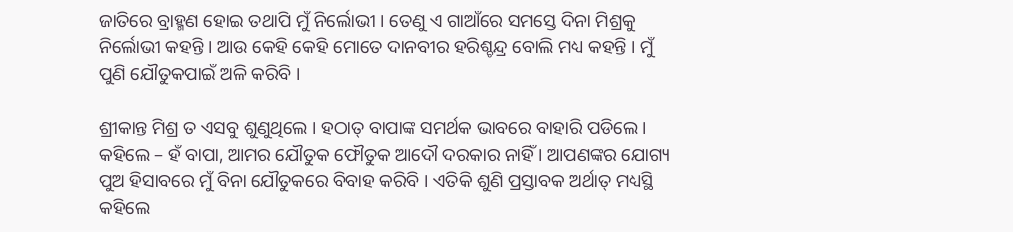ଜାତିରେ ବ୍ରାହ୍ମଣ ହୋଇ ତଥାପି ମୁଁ ନିର୍ଲୋଭୀ । ତେଣୁ ଏ ଗାଆଁରେ ସମସ୍ତେ ଦିନା ମିଶ୍ରକୁ ନିର୍ଲୋଭୀ କହନ୍ତି । ଆଉ କେହି କେହି ମୋତେ ଦାନବୀର ହରିଶ୍ଚନ୍ଦ୍ର ବୋଲି ମଧ୍ୟ କହନ୍ତି । ମୁଁ ପୁଣି ଯୌତୁକପାଇଁ ଅଳି କରିବି ।

ଶ୍ରୀକାନ୍ତ ମିଶ୍ର ତ ଏସବୁ ଶୁଣୁଥିଲେ । ହଠାତ୍ ବାପାଙ୍କ ସମର୍ଥକ ଭାବରେ ବାହାରି ପଡିଲେ । କହିଲେ – ହଁ ବାପା, ଆମର ଯୌତୁକ ଫୌତୁକ ଆଦୌ ଦରକାର ନାହିଁ । ଆପଣଙ୍କର ଯୋଗ୍ୟ ପୁଅ ହିସାବରେ ମୁଁ ବିନା ଯୌତୁକରେ ବିବାହ କରିବି । ଏତିକି ଶୁଣି ପ୍ରସ୍ତାବକ ଅର୍ଥାତ୍ ମଧ୍ୟସ୍ଥି କହିଲେ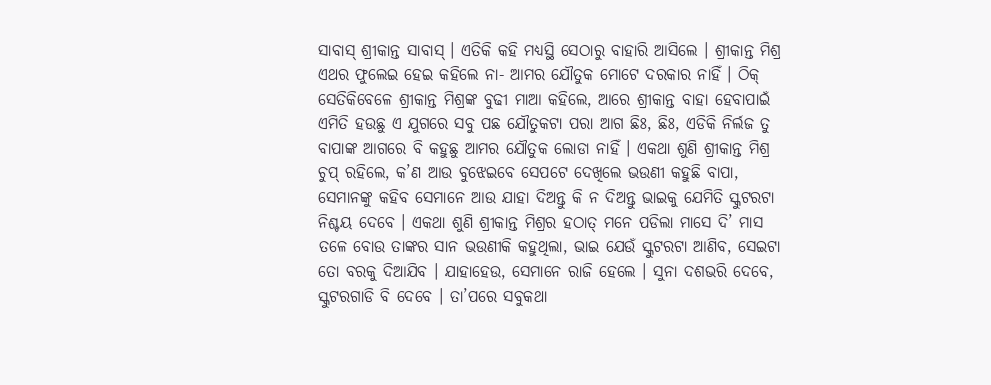ସାବାସ୍ ଶ୍ରୀକାନ୍ତ ସାବାସ୍ । ଏତିକି କହି ମଧ୍ୟସ୍ଥି ସେଠାରୁ ବାହାରି ଆସିଲେ । ଶ୍ରୀକାନ୍ତ ମିଶ୍ର ଏଥର ଫୁଲେଇ ହେଇ କହିଲେ ନା- ଆମର ଯୌତୁକ ମୋଟେ ଦରକାର ନାହିଁ । ଠିକ୍ ସେତିକିବେଳେ ଶ୍ରୀକାନ୍ତ ମିଶ୍ରଙ୍କ ବୁଢୀ ମାଆ କହିଲେ, ଆରେ ଶ୍ରୀକାନ୍ତ ବାହା ହେବାପାଇଁ ଏମିତି ହଉଛୁ ଏ ଯୁଗରେ ସବୁ ପଛ ଯୌତୁକଟା ପରା ଆଗ ଛିଃ, ଛିଃ, ଏଡିକି ନିର୍ଲଜ ତୁ ବାପାଙ୍କ ଆଗରେ ବି କହୁଛୁ ଆମର ଯୌତୁକ ଲୋଡା ନାହିଁ । ଏକଥା ଶୁଣି ଶ୍ରୀକାନ୍ତ ମିଶ୍ର ଚୁପ୍ ରହିଲେ, କ’ଣ ଆଉ ବୁଝେଇବେ ସେପଟେ ଦେଖିଲେ ଭଉଣୀ କହୁଛି ବାପା, ସେମାନଙ୍କୁ କହିବ ସେମାନେ ଆଉ ଯାହା ଦିଅନ୍ତୁ କି ନ ଦିଅନ୍ତୁ ଭାଇକୁ ଯେମିତି ସ୍କୁଟରଟା ନିଶ୍ଚୟ ଦେବେ । ଏକଥା ଶୁଣି ଶ୍ରୀକାନ୍ତ ମିଶ୍ରର ହଠାତ୍ ମନେ ପଡିଲା ମାସେ ଦି’ ମାସ ତଳେ ବୋଉ ତାଙ୍କର ସାନ ଭଉଣୀକି କହୁଥିଲା, ଭାଇ ଯେଉଁ ସ୍କୁଟରଟା ଆଣିବ, ସେଇଟା ତୋ ବରକୁ ଦିଆଯିବ । ଯାହାହେଉ, ସେମାନେ ରାଜି ହେଲେ । ସୁନା ଦଶଭରି ଦେବେ, ସ୍କୁଟରଗାଡି ବି ଦେବେ । ତା’ପରେ ସବୁକଥା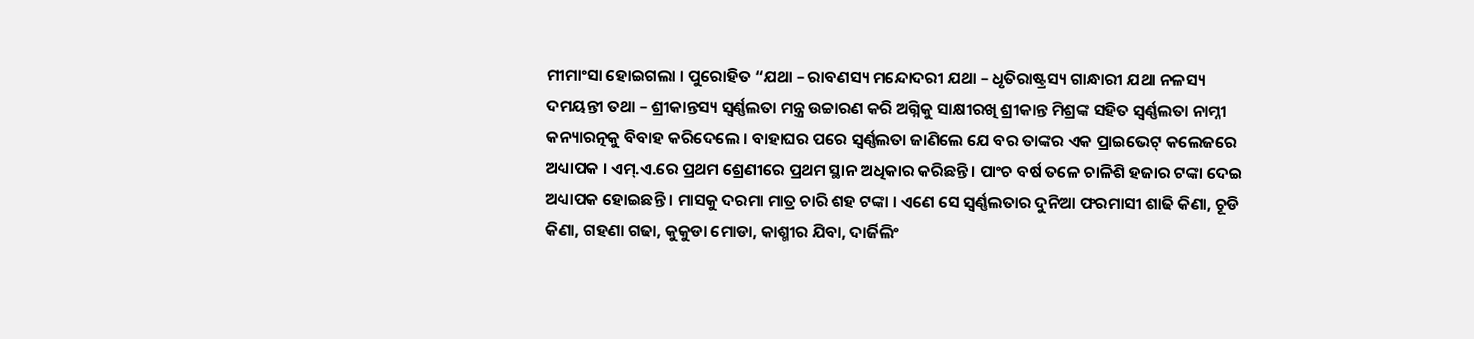ମୀମାଂସା ହୋଇଗଲା । ପୁରୋହିତ “ଯଥା – ରାବଣସ୍ୟ ମନ୍ଦୋଦରୀ ଯଥା – ଧୃତିରାଷ୍ଟ୍ରସ୍ୟ ଗାନ୍ଧାରୀ ଯଥା ନଳସ୍ୟ ଦମୟନ୍ତୀ ତଥା – ଶ୍ରୀକାନ୍ତସ୍ୟ ସ୍ୱର୍ଣ୍ଣଲତା ମନ୍ତ୍ର ଉଚ୍ଚାରଣ କରି ଅଗ୍ନିକୁ ସାକ୍ଷୀରଖି ଶ୍ରୀକାନ୍ତ ମିଶ୍ରଙ୍କ ସହିତ ସ୍ୱର୍ଣ୍ଣଲତା ନାମ୍ନୀ କନ୍ୟାରତ୍ନକୁ ବିବାହ କରିଦେଲେ । ବାହାଘର ପରେ ସ୍ୱର୍ଣ୍ଣଲତା ଜାଣିଲେ ଯେ ବର ତାଙ୍କର ଏକ ପ୍ରାଇଭେଟ୍ କଲେଜରେ ଅଧ୍ୟାପକ । ଏମ୍.ଏ.ରେ ପ୍ରଥମ ଶ୍ରେଣୀରେ ପ୍ରଥମ ସ୍ଥାନ ଅଧିକାର କରିଛନ୍ତି । ପାଂଚ ବର୍ଷ ତଳେ ଚାଳିଶି ହଜାର ଟଙ୍କା ଦେଇ ଅଧ୍ୟାପକ ହୋଇଛନ୍ତି । ମାସକୁ ଦରମା ମାତ୍ର ଚାରି ଶହ ଟଙ୍କା । ଏଣେ ସେ ସ୍ୱର୍ଣ୍ଣଲତାର ଦୁନିଆ ଫରମାସୀ ଶାଢି କିଣା, ଚୂଡି କିଣା, ଗହଣା ଗଢା, କୁକୁଡା ମୋଡା, କାଶ୍ମୀର ଯିବା, ଦାର୍ଜିଲିଂ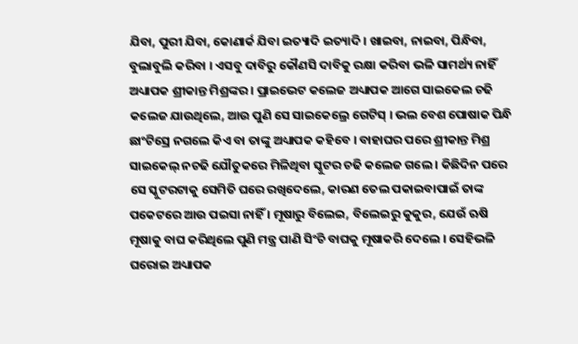ଯିବା, ପୁରୀ ଯିବା, କୋଣାର୍କ ଯିବା ଇତ୍ୟାଦି ଇତ୍ୟାଦି । ଖାଇବା, ନାଇବା, ପିନ୍ଧିବା, ବୁଲାବୁଲି କରିବା । ଏସବୁ ଦାବିରୁ କୌଣସି ଦାବିକୁ ରକ୍ଷା କରିବା ଭଳି ସାମର୍ଥ୍ୟ ନାହିଁ ଅଧ୍ୟାପକ ଶ୍ରୀକାନ୍ତ ମିଶ୍ରଙ୍କର । ପ୍ରାଇଭେଟ କଲେଜ ଅଧ୍ୟାପକ ଆଗେ ସାଇକେଲ ଚଢି କଲେଜ ଯାଉଥିଲେ, ଆଉ ପୁଣି ସେ ସାଇକେଲ୍ରେ ଗେଟିସ୍ । ଭଲ ବେଶ ପୋଷାକ ପିନ୍ଧି ଛାଂଟିସ୍ରେ ନଗଲେ କିଏ ବା ତାଙ୍କୁ ଅଧ୍ୟାପକ କହିବେ । ବାହାଘର ପରେ ଶ୍ରୀକାନ୍ତ ମିଶ୍ର ସାଇକେଲ୍ ନଚଢି ଯୌତୁକରେ ମିଳିଥିବା ସ୍କୁଟର ଚଢି କଲେଜ ଗଲେ । କିଛିଦିନ ପରେ ସେ ସ୍କୁଟରଟାକୁ ସେମିତି ଘରେ ରଖିଦେଲେ, କାରଣ ତେଲ ପକାଇବାପାଇଁ ତାଙ୍କ ପକେଟରେ ଆଉ ପଇସା ନାହିଁ । ମୂଷାରୁ ବିଲେଇ, ବିଲେଇରୁ କୁକୁର, ଯେଉଁ ଋଷି ମୂଷାକୁ ବାଘ କରିଥିଲେ ପୁଣି ମନ୍ତ୍ର ପାଣି ସିଂଚି ବାଘକୁ ମୂଷାକରି ଦେଲେ । ସେହିଭଳି ଘରୋଇ ଅଧ୍ୟାପକ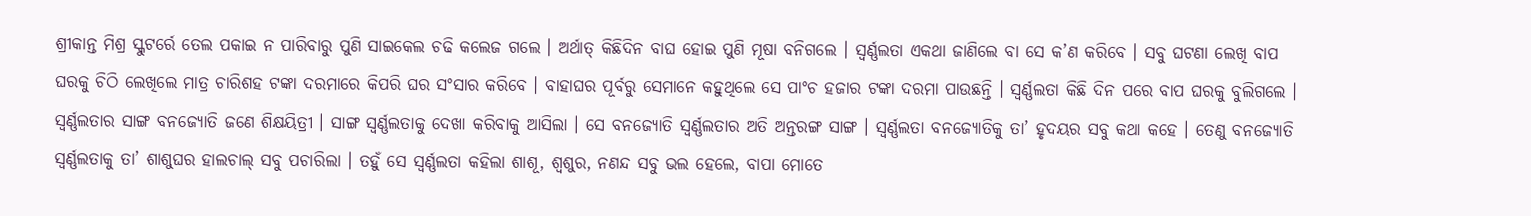ଶ୍ରୀକାନ୍ତ ମିଶ୍ର ସ୍କୁଟର୍ରେ ତେଲ ପକାଇ ନ ପାରିବାରୁ ପୁଣି ସାଇକେଲ ଚଢି କଲେଜ ଗଲେ । ଅର୍ଥାତ୍ କିଛିଦିନ ବାଘ ହୋଇ ପୁଣି ମୂଷା ବନିଗଲେ । ସ୍ୱର୍ଣ୍ଣଲତା ଏକଥା ଜାଣିଲେ ବା ସେ କ’ଣ କରିବେ । ସବୁ ଘଟଣା ଲେଖି ବାପ ଘରକୁ ଚିଠି ଲେଖିଲେ ମାତ୍ର ଚାରିଶହ ଟଙ୍କା ଦରମାରେ କିପରି ଘର ସଂସାର କରିବେ । ବାହାଘର ପୂର୍ବରୁ ସେମାନେ କହୁଥିଲେ ସେ ପାଂଚ ହଜାର ଟଙ୍କା ଦରମା ପାଉଛନ୍ତି । ସ୍ୱର୍ଣ୍ଣଲତା କିଛି ଦିନ ପରେ ବାପ ଘରକୁ ବୁଲିଗଲେ । ସ୍ୱର୍ଣ୍ଣଲତାର ସାଙ୍ଗ ବନଜ୍ୟୋତି ଜଣେ ଶିକ୍ଷୟିତ୍ରୀ । ସାଙ୍ଗ ସ୍ୱର୍ଣ୍ଣଲତାକୁ ଦେଖା କରିବାକୁ ଆସିଲା । ସେ ବନଜ୍ୟୋତି ସ୍ୱର୍ଣ୍ଣଲତାର ଅତି ଅନ୍ତରଙ୍ଗ ସାଙ୍ଗ । ସ୍ୱର୍ଣ୍ଣଲତା ବନଜ୍ୟୋତିକୁ ତା’ ହୃଦୟର ସବୁ କଥା କହେ । ତେଣୁ ବନଜ୍ୟୋତି ସ୍ୱର୍ଣ୍ଣଲତାକୁ ତା’ ଶାଶୁଘର ହାଲଚାଲ୍ ସବୁ ପଚାରିଲା । ତହୁଁ ସେ ସ୍ୱର୍ଣ୍ଣଲତା କହିଲା ଶାଶୂ, ଶ୍ୱଶୁର, ନଣନ୍ଦ ସବୁ ଭଲ ହେଲେ, ବାପା ମୋତେ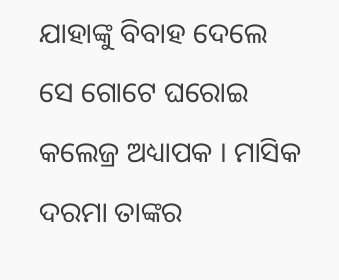ଯାହାଙ୍କୁ ବିବାହ ଦେଲେ ସେ ଗୋଟେ ଘରୋଇ କଲେଜ୍ର ଅଧ୍ୟାପକ । ମାସିକ ଦରମା ତାଙ୍କର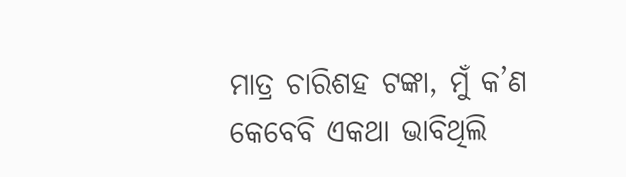ମାତ୍ର ଚାରିଶହ ଟଙ୍କା, ମୁଁ କ’ଣ କେବେବି ଏକଥା ଭାବିଥିଲି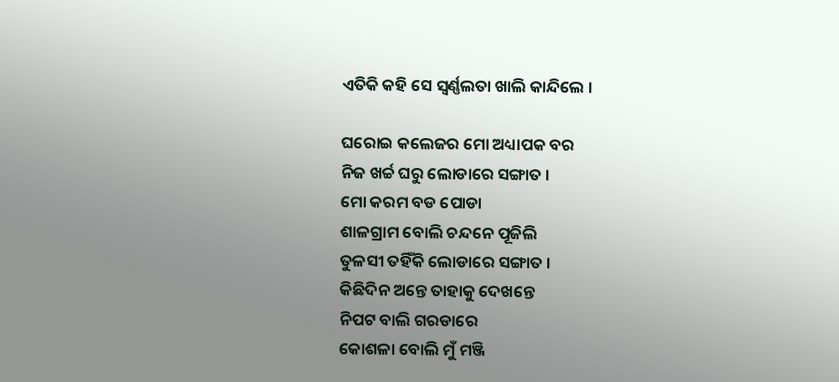ଏତିକି କହି ସେ ସ୍ୱର୍ଣ୍ଣଲତା ଖାଲି କାନ୍ଦିଲେ ।

ଘରୋଇ କଲେଜର ମୋ ଅଧ୍ୟାପକ ବର
ନିଜ ଖର୍ଚ୍ଚ ଘରୁ ଲୋଡାରେ ସଙ୍ଗାତ ।
ମୋ କରମ ବଡ ପୋଡା
ଶାଳଗ୍ରାମ ବୋଲି ଚନ୍ଦନେ ପୂଜିଲି
ତୁଳସୀ ତହିଁକି ଲୋଡାରେ ସଙ୍ଗାତ ।
କିଛିଦିନ ଅନ୍ତେ ତାହାକୁ ଦେଖନ୍ତେ
ନିପଟ ବାଲି ଗରଡାରେ
କୋଶଳା ବୋଲି ମୁଁ ମଞ୍ଜି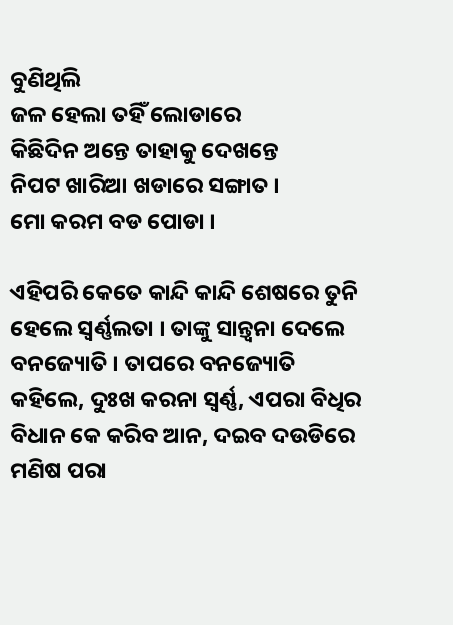ବୁଣିଥିଲି
ଜଳ ହେଲା ତହିଁ ଲୋଡାରେ
କିଛିଦିନ ଅନ୍ତେ ତାହାକୁ ଦେଖନ୍ତେ
ନିପଟ ଖାରିଆ ଖଡାରେ ସଙ୍ଗାତ ।
ମୋ କରମ ବଡ ପୋଡା ।

ଏହିପରି କେତେ କାନ୍ଦି କାନ୍ଦି ଶେଷରେ ତୁନି ହେଲେ ସ୍ୱର୍ଣ୍ଣଲତା । ତାଙ୍କୁ ସାନ୍ତ୍ୱନା ଦେଲେ ବନଜ୍ୟୋତି । ତାପରେ ବନଜ୍ୟୋତି କହିଲେ, ଦୁଃଖ କରନା ସ୍ୱର୍ଣ୍ଣ, ଏପରା ବିଧିର ବିଧାନ କେ କରିବ ଆନ, ଦଇବ ଦଉଡିରେ ମଣିଷ ପରା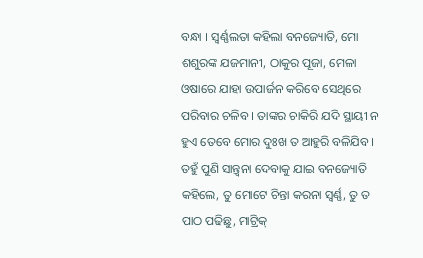ବନ୍ଧା । ସ୍ୱର୍ଣ୍ଣଲତା କହିଲା ବନଜ୍ୟୋତି, ମୋ ଶଶୁରଙ୍କ ଯଜମାନୀ, ଠାକୁର ପୂଜା, ମେଳା ଓଷାରେ ଯାହା ଉପାର୍ଜନ କରିବେ ସେଥିରେ ପରିବାର ଚଳିବ । ତାଙ୍କର ଚାକିରି ଯଦି ସ୍ଥାୟୀ ନ ହୁଏ ତେବେ ମୋର ଦୁଃଖ ତ ଆହୁରି ବଳିଯିବ । ତହୁଁ ପୁଣି ସାନ୍ତ୍ୱନା ଦେବାକୁ ଯାଇ ବନଜ୍ୟୋତି କହିଲେ, ତୁ ମୋଟେ ଚିନ୍ତା କରନା ସ୍ୱର୍ଣ୍ଣ, ତୁ ତ ପାଠ ପଢିଛୁ, ମାଟ୍ରିକ୍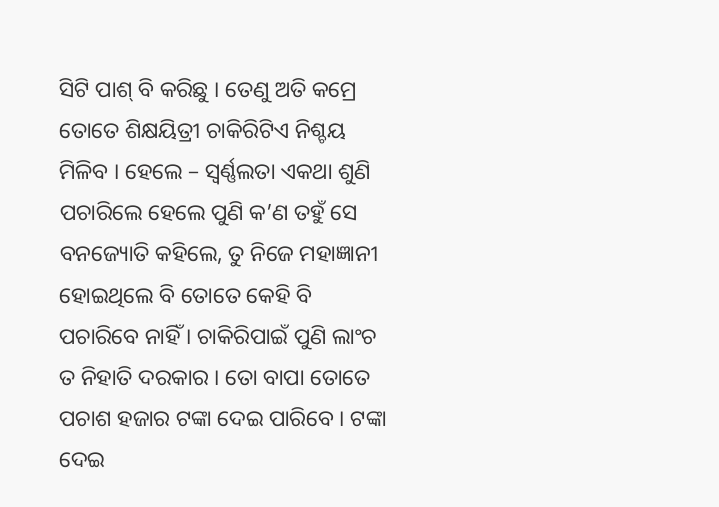ସିଟି ପାଶ୍ ବି କରିଛୁ । ତେଣୁ ଅତି କମ୍ରେ ତୋତେ ଶିକ୍ଷୟିତ୍ରୀ ଚାକିରିଟିଏ ନିଶ୍ଚୟ ମିଳିବ । ହେଲେ – ସ୍ୱର୍ଣ୍ଣଲତା ଏକଥା ଶୁଣି ପଚାରିଲେ ହେଲେ ପୁଣି କ’ଣ ତହୁଁ ସେ ବନଜ୍ୟୋତି କହିଲେ, ତୁ ନିଜେ ମହାଜ୍ଞାନୀ ହୋଇଥିଲେ ବି ତୋତେ କେହି ବି ପଚାରିବେ ନାହିଁ । ଚାକିରିପାଇଁ ପୁଣି ଲାଂଚ ତ ନିହାତି ଦରକାର । ତୋ ବାପା ତୋତେ ପଚାଶ ହଜାର ଟଙ୍କା ଦେଇ ପାରିବେ । ଟଙ୍କା ଦେଇ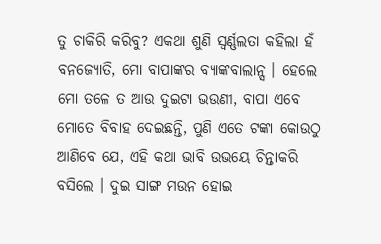ତୁ ଚାକିରି କରିବୁ? ଏକଥା ଶୁଣି ସ୍ୱର୍ଣ୍ଣଲତା କହିଲା ହଁ ବନଜ୍ୟୋତି, ମୋ ବାପାଙ୍କର ବ୍ୟାଙ୍କବାଲାନ୍ସ । ହେଲେ ମୋ ତଳେ ତ ଆଉ ଦୁଇଟା ଭଉଣୀ, ବାପା ଏବେ ମୋତେ ବିବାହ ଦେଇଛନ୍ତି, ପୁଣି ଏତେ ଟଙ୍କା କୋଉଠୁ ଆଣିବେ ଯେ, ଏହି କଥା ଭାବି ଉଭୟେ ଚିନ୍ତାକରି ବସିଲେ । ଦୁଇ ସାଙ୍ଗ ମଉନ ହୋଇ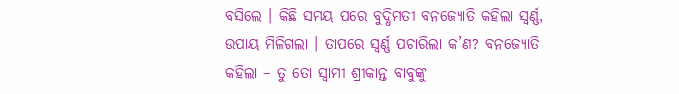ବସିଲେ । କିଛି ସମୟ ପରେ ବୁଦ୍ଧିମତୀ ବନଜ୍ୟୋତି କହିଲା ସ୍ୱର୍ଣ୍ଣ, ଉପାୟ ମିଳିଗଲା । ତାପରେ ସ୍ୱର୍ଣ୍ଣ ପଚାରିଲା କ’ଣ? ବନଜ୍ୟୋତି କହିଲା – ତୁ ତୋ ସ୍ୱାମୀ ଶ୍ରୀକାନ୍ତ ବାବୁଙ୍କୁ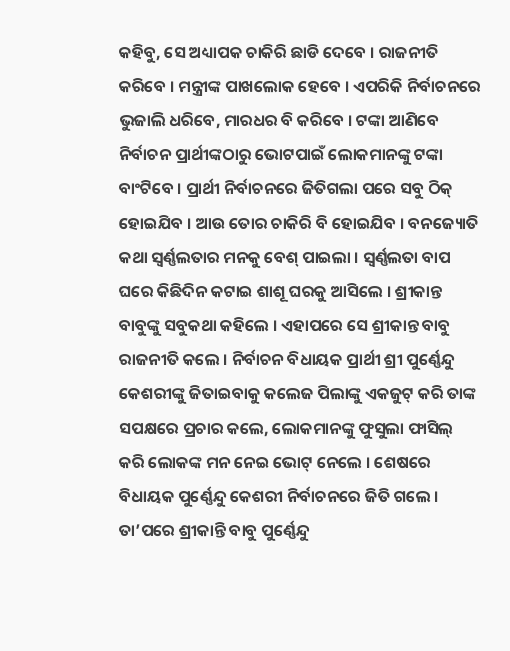କହିବୁ, ସେ ଅଧ୍ୟାପକ ଚାକିରି ଛାଡି ଦେବେ । ରାଜନୀତି କରିବେ । ମନ୍ତ୍ରୀଙ୍କ ପାଖଲୋକ ହେବେ । ଏପରିକି ନିର୍ବାଚନରେ ଭୁଜାଲି ଧରିବେ, ମାରଧର ବି କରିବେ । ଟଙ୍କା ଆଣିବେ ନିର୍ବାଚନ ପ୍ରାର୍ଥୀଙ୍କଠାରୁ ଭୋଟପାଇଁ ଲୋକମାନଙ୍କୁ ଟଙ୍କା ବାଂଟିବେ । ପ୍ରାର୍ଥୀ ନିର୍ବାଚନରେ ଜିତିଗଲା ପରେ ସବୁ ଠିକ୍ ହୋଇଯିବ । ଆଉ ତୋର ଚାକିରି ବି ହୋଇଯିବ । ବନଜ୍ୟୋତି କଥା ସ୍ୱର୍ଣ୍ଣଲତାର ମନକୁ ବେଶ୍ ପାଇଲା । ସ୍ୱର୍ଣ୍ଣଲତା ବାପ ଘରେ କିଛିଦିନ କଟାଇ ଶାଶୂ ଘରକୁ ଆସିଲେ । ଶ୍ରୀକାନ୍ତ ବାବୁଙ୍କୁ ସବୁକଥା କହିଲେ । ଏହାପରେ ସେ ଶ୍ରୀକାନ୍ତ ବାବୁ ରାଜନୀତି କଲେ । ନିର୍ବାଚନ ବିଧାୟକ ପ୍ରାର୍ଥୀ ଶ୍ରୀ ପୁର୍ଣ୍ଣେନ୍ଦୁ କେଶରୀଙ୍କୁ ଜିତାଇବାକୁ କଲେଜ ପିଲାଙ୍କୁ ଏକଜୁଟ୍ କରି ତାଙ୍କ ସପକ୍ଷରେ ପ୍ରଚାର କଲେ, ଲୋକମାନଙ୍କୁ ଫୁସୁଲା ଫାସିଲ୍ କରି ଲୋକଙ୍କ ମନ ନେଇ ଭୋଟ୍ ନେଲେ । ଶେଷରେ ବିଧାୟକ ପୁର୍ଣ୍ଣେନ୍ଦୁ କେଶରୀ ନିର୍ବାଚନରେ ଜିତି ଗଲେ । ତା’ପରେ ଶ୍ରୀକାନ୍ତି ବାବୁ ପୁର୍ଣ୍ଣେନ୍ଦୁ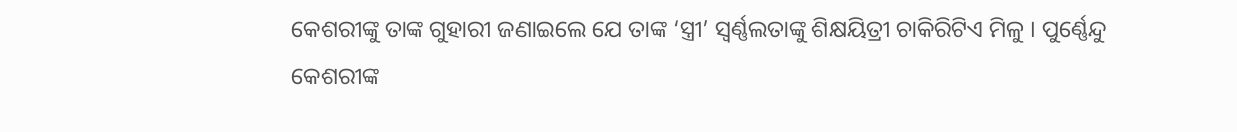କେଶରୀଙ୍କୁ ତାଙ୍କ ଗୁହାରୀ ଜଣାଇଲେ ଯେ ତାଙ୍କ ‘ସ୍ତ୍ରୀ’ ସ୍ୱର୍ଣ୍ଣଲତାଙ୍କୁ ଶିକ୍ଷୟିତ୍ରୀ ଚାକିରିଟିଏ ମିଳୁ । ପୁର୍ଣ୍ଣେନ୍ଦୁ କେଶରୀଙ୍କ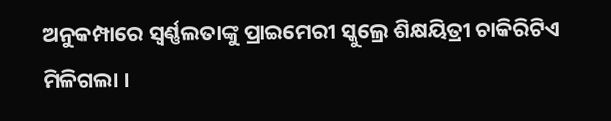ଅନୁକମ୍ପାରେ ସ୍ୱର୍ଣ୍ଣଲତାଙ୍କୁ ପ୍ରାଇମେରୀ ସ୍କୁଲ୍ରେ ଶିକ୍ଷୟିତ୍ରୀ ଚାକିରିଟିଏ ମିଳିଗଲା ।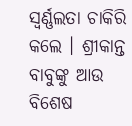ସ୍ୱର୍ଣ୍ଣଲତା ଚାକିରି କଲେ । ଶ୍ରୀକାନ୍ତ ବାବୁଙ୍କୁ ଆଉ ବିଶେଷ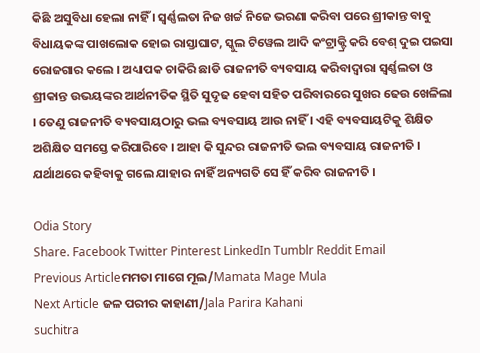କିଛି ଅସୁବିଧା ହେଲା ନାହିଁ । ସ୍ୱର୍ଣ୍ଣଲତା ନିଜ ଖର୍ଚ୍ଚ ନିଜେ ଭରଣା କରିବା ପରେ ଶ୍ରୀକାନ୍ତ ବାବୁ ବିଧାୟକଙ୍କ ପାଖଲୋକ ହୋଇ ରାସ୍ତାଘାଟ, ସ୍କୁଲ ଟିୱେଲ ଆଦି କଂଟ୍ରାକ୍ଟ୍ରି କରି ବେଶ୍ ଦୁଇ ପଇସା ରୋଜଗାର କଲେ । ଅଧ୍ୟାପକ ଚାକିରି ଛାଡି ରାଜନୀତି ବ୍ୟବସାୟ କରିବାଦ୍ୱାରା ସ୍ୱର୍ଣ୍ଣଲତା ଓ ଶ୍ରୀକାନ୍ତ ଉଭୟଙ୍କର ଆର୍ଥନୀତିକ ସ୍ଥିତି ସୁଦୃଢ ହେବା ସହିତ ପରିବାରରେ ସୁଖର ଢେଉ ଖେଳିଲା । ତେଣୁ ରାଜନୀତି ବ୍ୟବସାୟଠାରୁ ଭଲ ବ୍ୟବସାୟ ଆଉ ନାହିଁ । ଏହି ବ୍ୟବସାୟଟିକୁ ଶିକ୍ଷିତ ଅଶିକ୍ଷିତ ସମସ୍ତେ କରିପାରିବେ । ଆହା କି ସୁନ୍ଦର ରାଜନୀତି ଭଲ ବ୍ୟବସାୟ ରାଜନୀତି । ଯର୍ଥାଥରେ କହିବାକୁ ଗଲେ ଯାହାର ନାହିଁ ଅନ୍ୟଗତି ସେ ହିଁ କରିବ ରାଜନୀତି ।

Odia Story
Share. Facebook Twitter Pinterest LinkedIn Tumblr Reddit Email
Previous Articleମମତା ମାଗେ ମୂଲ/Mamata Mage Mula
Next Article ଜଳ ପରୀର କାହାଣୀ/Jala Parira Kahani
suchitra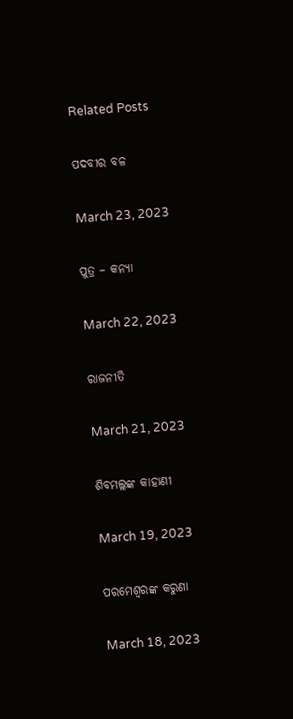Related Posts

ପଦବୀର ବଳ

March 23, 2023

ପୁତ୍ର – କନ୍ୟା

March 22, 2023

ରାଜନୀତି

March 21, 2023

ଶିବମଲ୍ଲଙ୍କ କାହାଣୀ

March 19, 2023

ପରମେଶ୍ୱରଙ୍କ କରୁଣା

March 18, 2023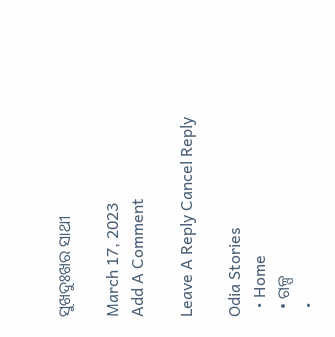ସୁଖଦୁଃଖର ସାଥୀ

March 17, 2023
Add A Comment

Leave A Reply Cancel Reply

Odia Stories
  • Home
  • ଗଳ୍ପ
  •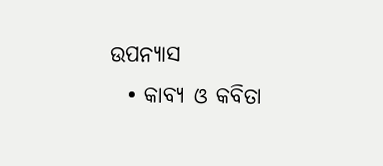ଉପନ୍ୟାସ
  • କାବ୍ୟ ଓ କବିତା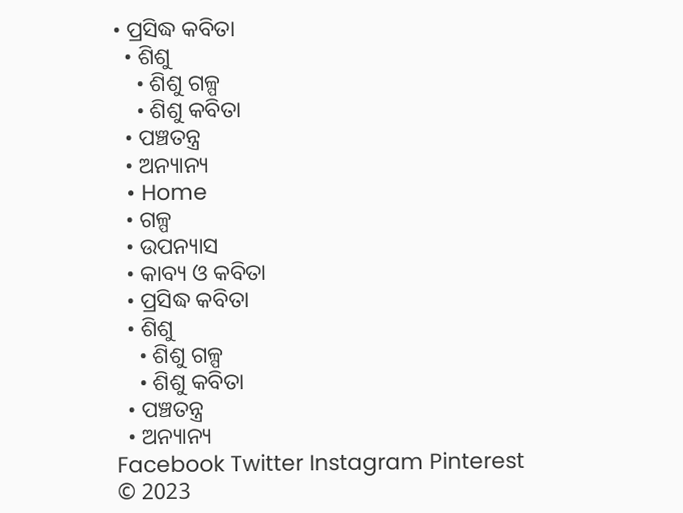• ପ୍ରସିଦ୍ଧ କବିତା
  • ଶିଶୁ
    • ଶିଶୁ ଗଳ୍ପ
    • ଶିଶୁ କବିତା
  • ପଞ୍ଚତନ୍ତ୍ର
  • ଅନ୍ୟାନ୍ୟ
  • Home
  • ଗଳ୍ପ
  • ଉପନ୍ୟାସ
  • କାବ୍ୟ ଓ କବିତା
  • ପ୍ରସିଦ୍ଧ କବିତା
  • ଶିଶୁ
    • ଶିଶୁ ଗଳ୍ପ
    • ଶିଶୁ କବିତା
  • ପଞ୍ଚତନ୍ତ୍ର
  • ଅନ୍ୟାନ୍ୟ
Facebook Twitter Instagram Pinterest
© 2023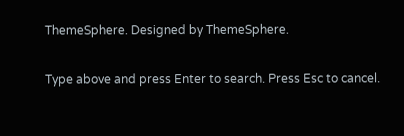ThemeSphere. Designed by ThemeSphere.

Type above and press Enter to search. Press Esc to cancel.